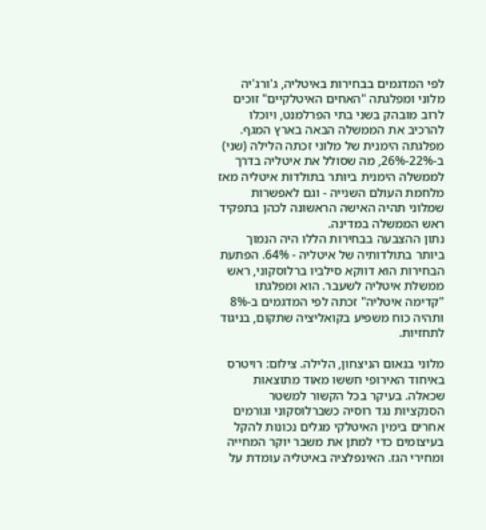לפי המדגמים בבחירות באיטליה, ג'ורג'יה מלוני ומפלגתה "האחים האיטלקיים" זוכים לרוב מובהק בשני בתי הפרלמנט, ויוכלו להרכיב את הממשלה הבאה בארץ המגף. מפלגתה הימנית של מלוני זכתה הלילה (שני) ב-22%-26%, מה שסולל את איטליה בדרך לממשלה הימנית ביותר בתולדות איטליה מאז מלחמת העולם השנייה - וגם לאפשרות שמלוני תהיה האישה הראשונה לכהן בתפקיד ראש הממשלה במדינה.
נתון ההצבעה בבחירות הללו היה הנמוך ביותר בתולדותיה של איטליה - 64%. הפתעת הבחירות הוא דווקא סילביו ברלוסקוני, ראש ממשלת איטליה לשעבר. הוא ומפלגתו "קדימה איטליה" זכתה לפי המדגמים ב-8% ותהיה כוח משפיע בקואליציה שתקום, בניגוד לתחזיות.

מלוני בנאום הניצחון, הלילה. צילום: רויטרס
באיחוד האירופי חששו מאוד מתוצאות שכאלה. בעיקר בכל הקשור למשטר הסנקציות נגד רוסיה כשברלוסקוני וגורמים אחרים בימין האיטלקי מגלים נכונות להקל בעיצומים כדי למתן את משבר יוקר המחייה ומחירי הגז. האינפלציה באיטליה עומדת על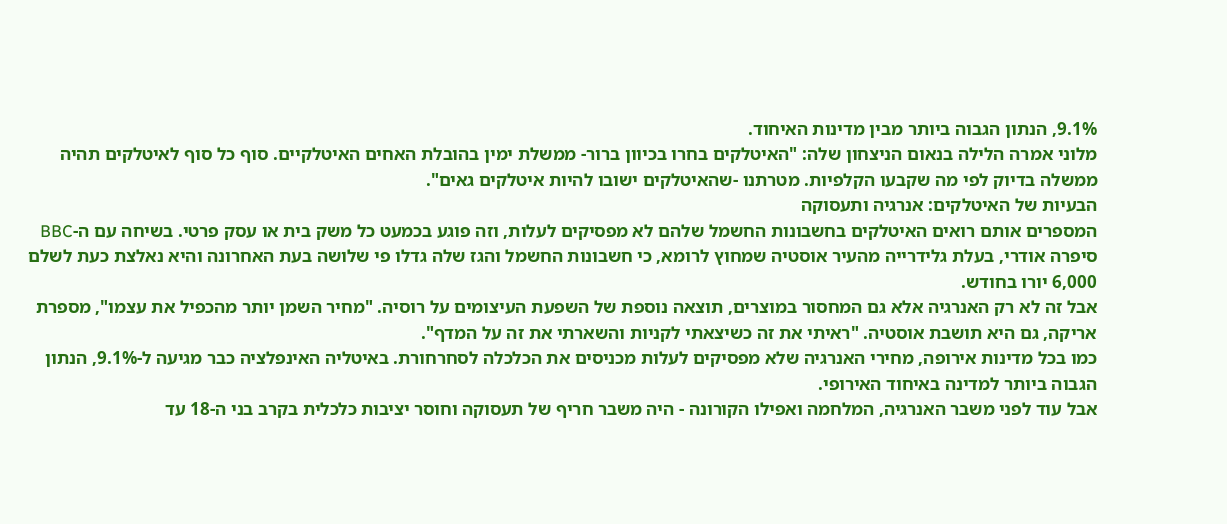9.1%, הנתון הגבוה ביותר מבין מדינות האיחוד.
מלוני אמרה הלילה בנאום הניצחון שלה: "האיטלקים בחרו בכיוון ברור- ממשלת ימין בהובלת האחים האיטלקיים. סוף כל סוף לאיטלקים תהיה ממשלה בדיוק לפי מה שקבעו הקלפיות. מטרתנו -שהאיטלקים ישובו להיות איטלקים גאים".
הבעיות של האיטלקים: אנרגיה ותעסוקה
המספרים אותם רואים האיטלקים בחשבונות החשמל שלהם לא מפסיקים לעלות, וזה פוגע בכמעט כל משק בית או עסק פרטי. בשיחה עם ה-BBC סיפרה אודרי, בעלת גלידרייה מהעיר אוסטיה שמחוץ לרומא, כי חשבונות החשמל והגז שלה גדלו פי שלושה בעת האחרונה והיא נאלצת כעת לשלם 6,000 יורו בחודש.
אבל זה לא רק האנרגיה אלא גם המחסור במוצרים, תוצאה נוספת של השפעת העיצומים על רוסיה. "מחיר השמן יותר מהכפיל את עצמו", מספרת אריקה, גם היא תושבת אוסטיה. "ראיתי את זה כשיצאתי לקניות והשארתי את זה על המדף".
כמו בכל מדינות אירופה, מחירי האנרגיה שלא מפסיקים לעלות מכניסים את הכלכלה לסחרחורת. באיטליה האינפלציה כבר מגיעה ל-9.1%, הנתון הגבוה ביותר למדינה באיחוד האירופי.
אבל עוד לפני משבר האנרגיה, המלחמה ואפילו הקורונה - היה משבר חריף של תעסוקה וחוסר יציבות כלכלית בקרב בני ה-18 עד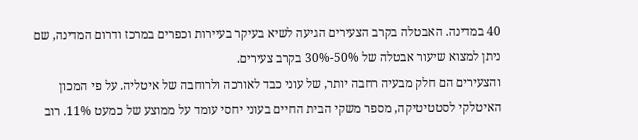40 במדינה. האבטלה בקרב הצעירים הגיעה לשיא בעיקר בעיירות וכפרים במרכז ודרום המדינה, שם ניתן למצוא שיעור אבטלה של 50%-30% בקרב צעירים.
והצעירים הם חלק מבעיה רחבה יותר, של עוני כבד לאורכה ולרוחבה של איטליה. על פי המכון האיטלקי לסטטיטיקה, מספר משקי הבית החיים בעוני יחסי עומד על ממוצע של כמעט 11%. רוב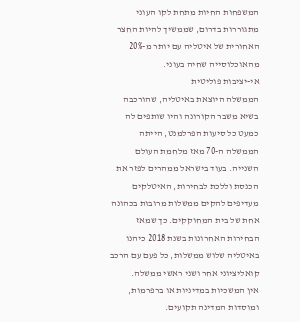המשפחות החיות מתחת לקו העוני מתגוררות בדרום, שממשיך להיות החצר האחורית של איטליה עם יותר מ-20% מהאוכלוסייה שחיה בעוני.
אי-יציבות פוליטית
הממשלה היוצאת באיטליה, שהורכבה בשיא משבר הקורונה והיו שותפים לה כמעט כל סיעות הפרלמנט, הייתה הממשלה ה-70 מאז מלחמת העולם השנייה. בעוד בישראל ממהרים לפזר את הכנסת וללכת לבחירות, האיטלקים מעדיפים להקים ממשלות מרובות בכהונה אחת של בית המחוקקים. כך שמאז הבחירות האחרונות בשנת 2018 כיהנו באיטליה שלוש ממשלות, כל פעם עם הרכב קואליציוני אחר ושני ראשי ממשלה.
אין המשכיות במדיניות או ברפרמות, ומוסדות המדינה תקועים.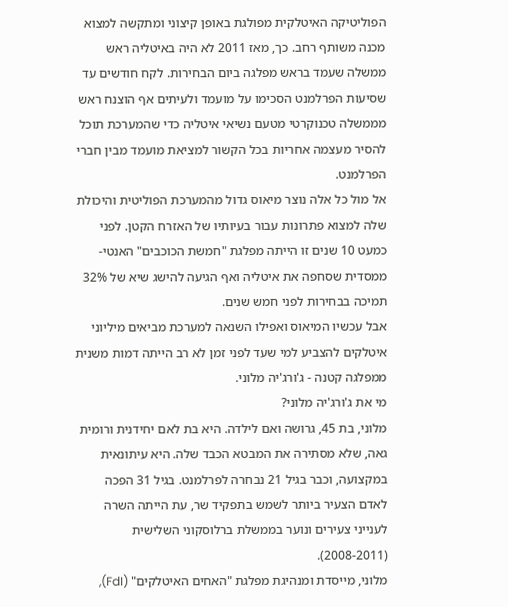הפוליטיקה האיטלקית מפולגת באופן קיצוני ומתקשה למצוא מכנה משותף רחב. כך, מאז 2011 לא היה באיטליה ראש ממשלה שעמד בראש מפלגה ביום הבחירות. לקח חודשים עד שסיעות הפרלמנט הסכימו על מועמד ולעיתים אף הוצנח ראש מממשלה טכנוקרטי מטעם נשיאי איטליה כדי שהמערכת תוכל להסיר מעצמה אחריות בכל הקשור למציאת מועמד מבין חברי הפרלמנט.
אל מול כל אלה נוצר מיאוס גדול מהמערכת הפוליטית והיכולת שלה למצוא פתרונות עבור בעיותיו של האזרח הקטן. לפני כמעט 10 שנים זו הייתה מפלגת "חמשת הכוכבים" האנטי-ממסדית שסחפה את איטליה ואף הגיעה להישג שיא של 32% תמיכה בבחירות לפני חמש שנים.
אבל עכשיו המיאוס ואפילו השנאה למערכת מביאים מיליוני איטלקים להצביע למי שעד לפני זמן לא רב הייתה דמות משנית ממפלגה קטנה - ג'ורג'יה מלוני.
מי את ג'ורג'יה מלוני?
מלוני, בת 45, גרושה ואם לילדה. היא בת לאם יחידנית ורומית גאה, שלא מסתירה את המבטא הכבד שלה. היא עיתונאית במקצועה, וכבר בגיל 21 נבחרה לפרלמנט. בגיל 31 הפכה לאדם הצעיר ביותר לשמש בתפקיד שר, עת הייתה השרה לענייני צעירים ונוער בממשלת ברלוסקוני השלישית (2008-2011).
מלוני, מייסדת ומנהיגת מפלגת "האחים האיטלקים" (FdI),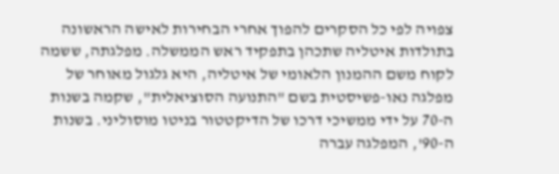צפויה לפי כל הסקרים להפוך אחרי הבחירות לאישה הראשונה בתולדות איטליה שתכהן בתפקיד ראש הממשלה. מפלגתה, ששמה לקוח משם ההמנון הלאומי של איטליה, היא גלגול מאוחר של מפלגה נאו-פשיסטית בשם "התנועה הסוציאלית", שקמה בשנות ה-70 על ידי ממשיכי דרכו של הדיקטטור בניטו מוסוליני. בשנות ה-90', המפלגה עברה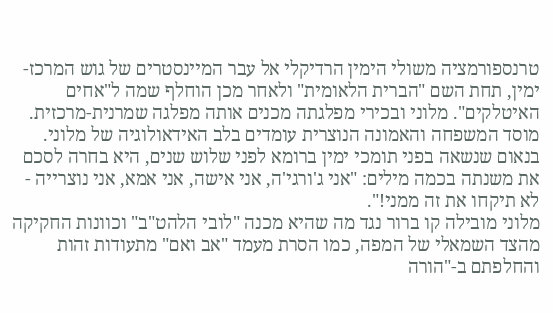טרנספורמציה משולי הימין הרדיקלי אל עבר המיינסטרים של גוש המרכז-ימין, תחת השם "הברית הלאומית" ולאחר מכן הוחלף שמה ל"אחים האיטלקים". מלוני ובכירי מפלגתה מכנים אותה מפלגה שמרנית-מרכזית.
מוסד המשפחה והאמונה הנוצרית עומדים בלב האידאולוגיה של מלוני. בנאום שנשאה בפני תומכי ימין ברומא לפני שלוש שנים, היא בחרה לסכם את משנתה בכמה מילים: "אני ג'ורגי'ה, אני אישה, אני אמא, אני נוצרייה - לא תיקחו את זה ממני!".
מלוני מובילה קו ברור נגד מה שהיא מכנה "לובי הלהט"ב" וכוונות החקיקה מהצד השמאלי של המפה, כמו הסרת מעמד "אב ואם" מתעודות זהות והחלפתם ב-"הורה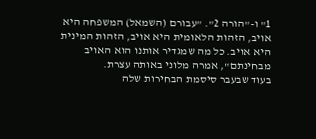1" ו-"הורה 2". "עבורם (השמאל) המשפחה היא אויב, הזהות הלאומית היא אויב, הזהות המינית היא אויב. כל מה שמגדיר אותנו הוא האויב מבחינתם", אמרה מלוני באותה עצרת.
בעוד שבעבר סיסמת הבחירות שלה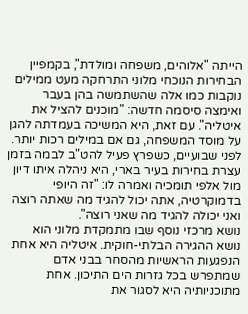הייתה "אלוהים, משפחה ומולדת", בקמפיין הבחירות הנוכחי מלוני התרחקה מעט ממילים נוקבות כמו אלה שהשתמשה בהן בעבר ואימצה סיסמה חדשה: "מוכנים להציל את איטליה". עם זאת, היא המשיכה בעמדתה להגן על מוסד המשפחה, גם אם במילים רכות יותר. לפני שבועיים, כשפרץ פעיל להט"ב לבמה בזמן עצרת בחירות בעיר בארי, היא ניהלה איתו דיון מול אלפי תומכיה ואמרה לו: "זה היופי בדמוקרטיה, אתה יכול להגיד מה שאתה רוצה ואני יכולה להגיד מה שאני רוצה".
נושא מרכזי נוסף שבו מתמקדת מלוני הוא נושא ההגירה הבלתי-חוקית. איטליה היא אחת הנפגעות הראשיות מהסחר בבני אדם שמתפרש בכל גזרות הים התיכון. אחת מתוכניותיה היא לסגור את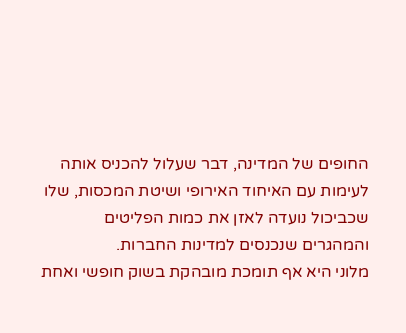החופים של המדינה, דבר שעלול להכניס אותה לעימות עם האיחוד האירופי ושיטת המכסות, שלו שכביכול נועדה לאזן את כמות הפליטים והמהגרים שנכנסים למדינות החברות.
מלוני היא אף תומכת מובהקת בשוק חופשי ואחת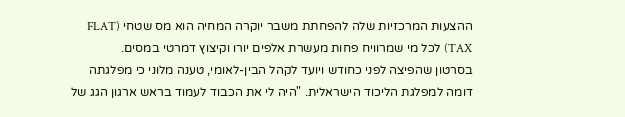ההצעות המרכזיות שלה להפחתת משבר יוקרה המחיה הוא מס שטחי (FLAT TAX) לכל מי שמרוויח פחות מעשרת אלפים יורו וקיצוץ דמרטי במסים.
בסרטון שהפיצה לפני כחודש ויועד לקהל הבין-לאומי, טענה מלוני כי מפלגתה דומה למפלגת הליכוד הישראלית. "היה לי את הכבוד לעמוד בראש ארגון הגג של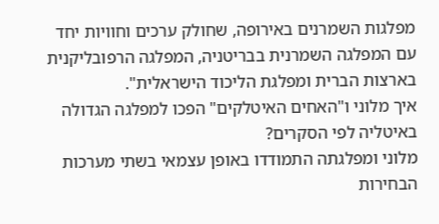מפלגות השמרנים באירופה, שחולק ערכים וחוויות יחד עם המפלגה השמרנית בבריטניה, המפלגה הרפובליקנית בארצות הברית ומפלגת הליכוד הישראלית".
איך מלוני ו"האחים האיטלקים" הפכו למפלגה הגדולה באיטליה לפי הסקרים?
מלוני ומפלגתה התמודדו באופן עצמאי בשתי מערכות הבחירות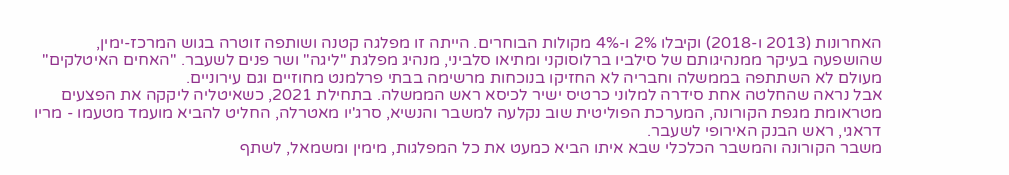האחרונות (2013 ו-2018) וקיבלו 2% ו-4% מקולות הבוחרים. הייתה זו מפלגה קטנה ושותפה זוטרה בגוש המרכז-ימין, שהושפעה בעיקר ממנהיגותם של סילביו ברלוסוקני ומתיאו סלביני, מנהיג מפלגת "ליגה" ושר פנים לשעבר. "האחים האיטלקים" מעולם לא השתתפה בממשלה וחבריה לא החזיקו בנוכחות מרשימה בבתי פרלמנט מחוזיים וגם עירוניים.
אבל נראה שהחלטה אחת סידרה למלוני כרטיס ישיר לכיסא ראש הממשלה. בתחילת 2021, כשאיטליה ליקקה את הפצעים מטראומת מגפת הקורונה, המערכת הפוליטית שוב נקלעה למשבר והנשיא, סרג'יו מאטרלה, החליט להביא מועמד מטעמו - מריו דראגי, ראש הבנק האירופי לשעבר.
משבר הקורונה והמשבר הכלכלי שבא איתו הביא כמעט את כל המפלגות, מימין ומשמאל, לשתף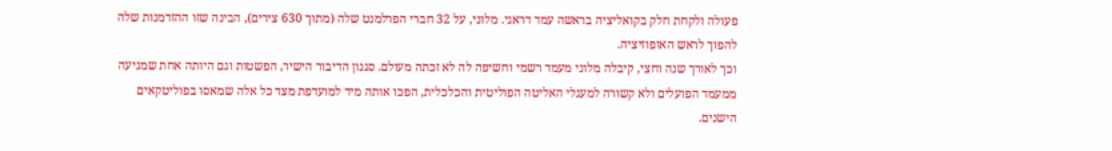פעולה ולקחת חלק בקואליציה בראשה עמד דראגי. מלוני, על 32 חברי הפרלמנט שלה (מתוך 630 צירים), הבינה שזו ההזדמנות שלה להפוך לראש האופוזיציה.
וכך לאורך שנה וחצי, קיבלה מלוני מעמד רשמי וחשיפה לה לא זכתה מעולם. סגנון הדיבור הישיר, הפשטות וגם היותה אחת שמגיעה ממעמד הפועלים ולא קשורה למעגלי האליטה הפוליטית והכלכלית, הפכו אותה מיד למועדפת מצד כל אלה שמאסו בפוליטקאים הישנים.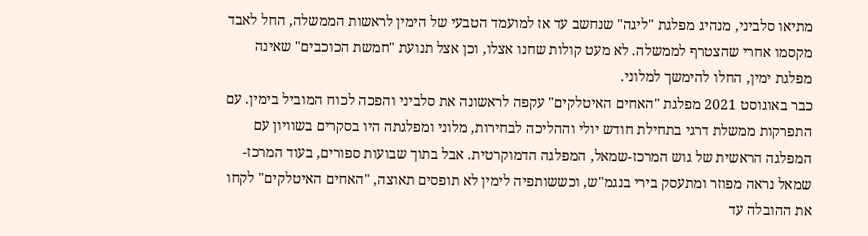מתיאו סלביני, מנהיג מפלגת "ליגה" שנחשב עד אז למועמד הטבעי של הימין לראשות הממשלה, החל לאבד מקסמו אחרי שהצטרף לממשלה. לא מעט קולות שחנו אצלו, וכן אצל תנועת "חמשת הכוכבים" שאינה מפלגת ימין, החלו להימשך למלוני.
כבר באוגוסט 2021 מפלגת "האחים האיטלקים" עקפה לראשונה את סלביני והפכה לכוח המוביל בימין. עם התפרקות ממשלת דרגי בתחילת חודש יולי וההליכה לבחירות, מלוני ומפלגתה היו בסקרים בשוויון עם המפלגה הראשית של גוש המרכז-שמאל, המפלגה הדמוקרטית. אבל בתוך שבועות ספורים, בעוד המרכז-שמאל נראה מפוזר ומתעסק בירי בנגמ"ש, וכששותפיה לימין לא תופסים תאוצה, "האחים האיטלקים" לקחו את ההובלה עד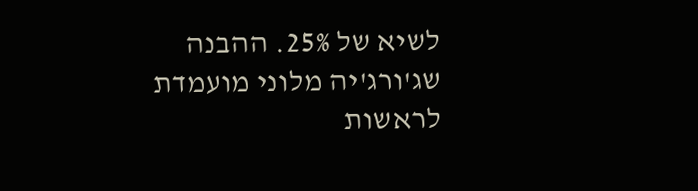לשיא של 25%. ההבנה שג'ורג'יה מלוני מועמדת לראשות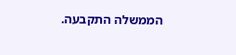הממשלה התקבעה.